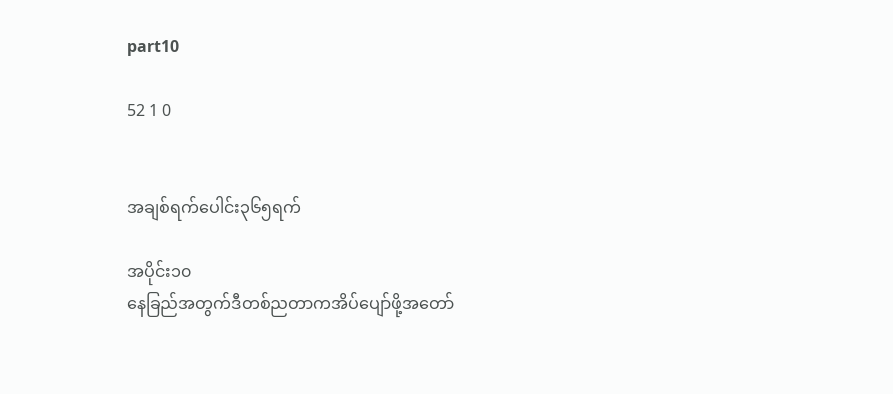part10

52 1 0


အချစ်ရက်ပေါင်း၃၆၅ရက်

အပိုင်း၁၀
နေခြည်အတွက်ဒီတစ်ညတာကအိပ်ပျော်ဖို့အတော်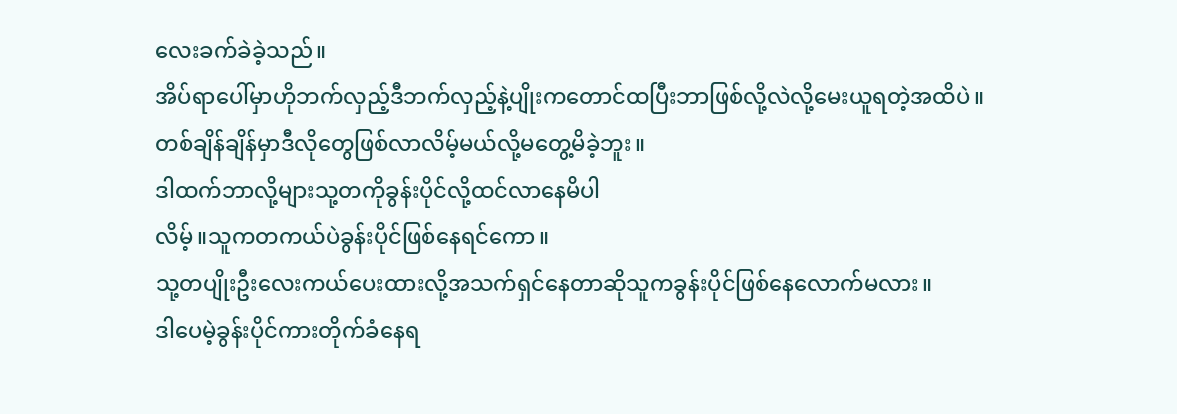လေးခက်ခဲခဲ့သည်။
အိပ်ရာပေါ်မှာဟိုဘက်လှည့်ဒီဘက်လှည့်နဲ့ပျိုးကတောင်ထပြီးဘာဖြစ်လို့လဲလို့မေးယူရတဲ့အထိပဲ။
တစ်ချိန်ချိန်မှာဒီလိုတွေဖြစ်လာလိမ့်မယ်လို့မတွေ့မိခဲ့ဘူး။
ဒါထက်ဘာလို့များသု့တကိုခွန်းပိုင်လို့ထင်လာနေမိပါ
လိမ့်။သူကတကယ်ပဲခွန်းပိုင်ဖြစ်နေရင်ကော။
သု့တပျိုးဦးလေးကယ်ပေးထားလို့အသက်ရှင်နေတာဆိုသူကခွန်းပိုင်ဖြစ်နေလောက်မလား။
ဒါပေမဲ့ခွန်းပိုင်ကားတိုက်ခံနေရ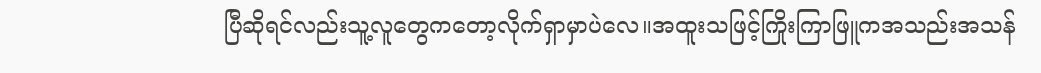ပြီဆိုရင်လည်းသူ့လူတွေကတော့လိုက်ရှာမှာပဲလေ။အထူးသဖြင့်ကြိုးကြာဖြူကအသည်းအသန်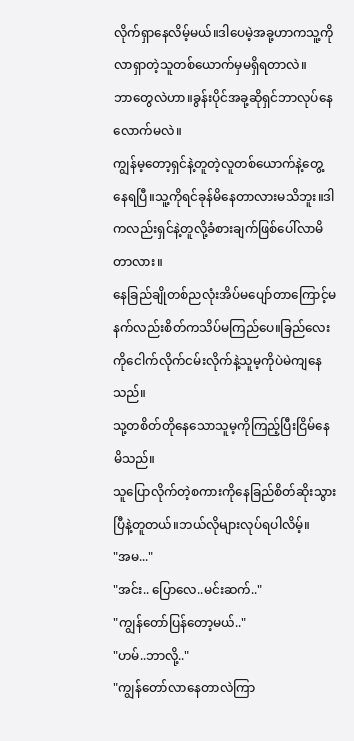လိုက်ရှာနေလိမ့်မယ်။ဒါပေမဲ့အခု့ဟာကသူ့ကိုလာရှာတဲ့သူတစ်ယောက်မှမရှိရတာလဲ။
ဘာတွေလဲဟာ။ခွန်းပိုင်အခု့ဆိုရှင်ဘာလုပ်နေလောက်မလဲ။
ကျွန်မ့တော့ရှင်နဲ့တူတဲ့လူတစ်ယောက်နဲ့တွေ့နေရပြီ။သူ့ကိုရင်ခုန်မိနေတာလားမသိဘူး။ဒါကလည်းရှင်နဲ့တူလို့ခံစားချက်ဖြစ်ပေါ်လာမိတာလား။
နေခြည်ချိုတစ်ညလုံးအိပ်မပျော်တာကြောင့်မနက်လည်းစိတ်ကသိပ်မကြည်ပေ။ခြည်လေးကိုငေါက်လိုက်ငမ်းလိုက်နဲ့သူမ့ကိုပဲမဲကျနေသည်။
သု့တစိတ်တိုနေသောသူမ့ကိုကြည့်ပြီးငြိမ်နေမိသည်။
သူပြောလိုက်တဲ့စကားကိုနေခြည်စိတ်ဆိုးသွားပြီနဲ့တူတယ်။ဘယ်လိုများလုပ်ရပါလိမ့်။
"အမ..."
"အင်း.. ပြောလေ..မင်းဆက်.."
"ကျွန်တော်ပြန်တော့မယ်.."
"ဟမ်..ဘာလို့.."
"ကျွန်တော်လာနေတာလဲကြာ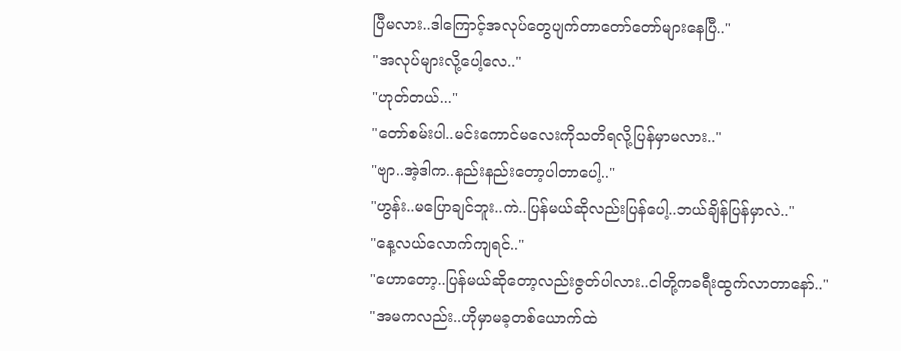ပြီမလား..ဒါကြောင့်အလုပ်တွေပျက်တာတော်တော်များနေပြီ.."
"အလုပ်များလို့ပေါ့လေ.."
"ဟုတ်တယ်..."
"တော်စမ်းပါ..မင်းကောင်မလေးကိုသတိရလို့ပြန်မှာမလား.."
"ဗျာ..အဲ့ဒါက..နည်းနည်းတော့ပါတာပေါ့.."
"ဟွန်း..မပြောချင်ဘူး..ကဲ..ပြန်မယ်ဆိုလည်းပြန်ပေါ့..ဘယ်ချိန်ပြန်မှာလဲ.."
"နေ့လယ်လောက်ကျရင်.."
"ဟောတော့..ပြန်မယ်ဆိုတော့လည်းဇွတ်ပါလား..ငါတို့ကခရီးထွက်လာတာနော်.."
"အမကလည်း..ဟိုမှာမခ့တစ်ယောက်ထဲ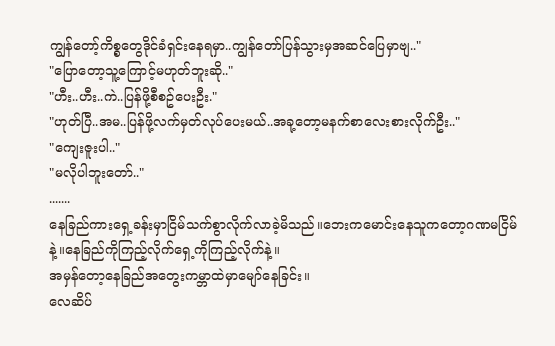ကျွန်တော့်ကိစ္စတွေဒိုင်ခံရှင်းနေရမှာ..ကျွန်တော်ပြန်သွားမှအဆင်ပြေမှာဗျ.."
"ပြောတော့သူ့ကြောင့်မဟုတ်ဘူးဆို.."
"ဟီး..ဟီး..ကဲ..ပြန်ဖို့စီစဥ်ပေးဦး."
"ဟုတ်ပြီ..အမ..ပြန်ဖို့လက်မှတ်လုပ်ပေးမယ်..အခု့တော့မနက်စာလေးစားလိုက်ဦး.."
"ကျေးဇူးပါ.."
"မလိုပါဘူးတော်.."
.......
နေခြည်ကားရှေ့ခန်းမှာငြိမ်သက်စွာလိုက်လာခဲ့မိသည်။ဘေးကမောင်းနေသူကတော့ဂဏမငြိမ်နဲ့။နေခြည်ကိုကြည့်လိုက်ရှေ့ကိုကြည့်လိုက်နဲ့။
အမှန်တော့နေခြည်အတွေးကမ္ဘာထဲမှာမျော်နေခြင်း။
လေဆိပ်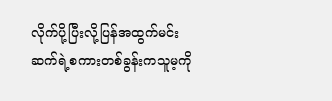လိုက်ပို့ပြီးလို့ပြန်အထွက်မင်းဆက်ရဲ့စကားတစ်ခွန်းကသူမ့ကို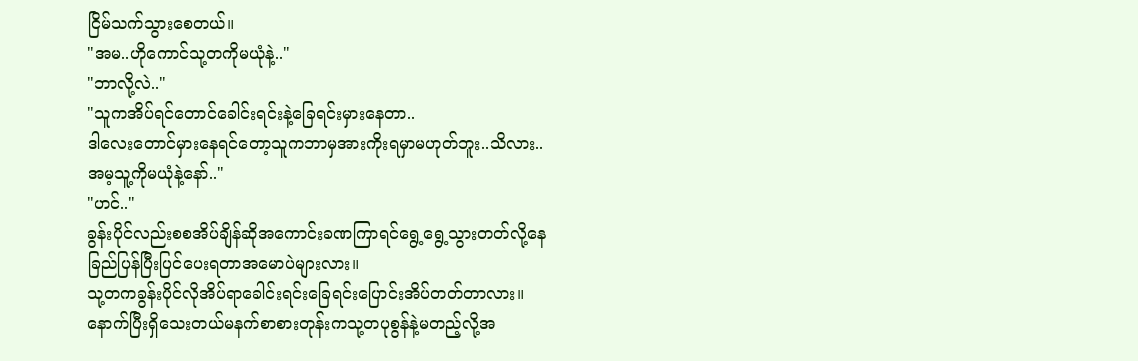ငြိမ်သက်သွားစေတယ်။
"အမ..ဟိုကောင်သု့တကိုမယုံနဲ့.."
"ဘာလို့လဲ.."
"သူကအိပ်ရင်တောင်ခေါင်းရင်းနဲ့ခြေရင်းမှားနေတာ..
ဒါလေးတောင်မှားနေရင်တော့သူကဘာမှအားကိုးရမှာမဟုတ်ဘူး..သိလား..အမ့သူ့ကိုမယုံနဲ့နော်.."
"ဟင်.."
ခွန်းပိုင်လည်းစစအိပ်ချိန်ဆိုအကောင်းခဏကြာရင်ရွေ့ရွေ့သွားတတ်လို့နေခြည်ပြန်ပြီးပြင်ပေးရတာအမောပဲများလား။
သု့တကခွန်းပိုင်လိုအိပ်ရာခေါင်းရင်းခြေရင်းပြောင်းအိပ်တတ်တာလား။
နောက်ပြီးရှိသေးတယ်မနက်စာစားတုန်းကသု့တပုစွန်နဲ့မတည့်လို့အ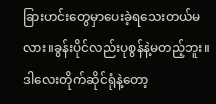ခြားဟင်းတွေမှာပေးခဲ့ရသေးတယ်မလား။ခွန်းပိုင်လည်းပုစွန်နဲ့မတည့်ဘူး။
ဒါလေးတိုက်ဆိုင်ရုံနဲ့တော့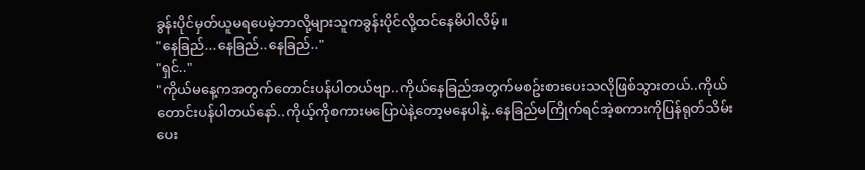ခွန်းပိုင်မှတ်ယူမရပေမဲ့ဘာလို့များသူကခွန်းပိုင်လို့ထင်နေမိပါလိမ့်။
"နေခြည်...နေခြည်..နေခြည်.."
"ရှင်.."
"ကိုယ်မနေ့ကအတွက်တောင်းပန်ပါတယ်ဗျာ..ကိုယ်နေခြည်အတွက်မစဥ်းစားပေးသလိုဖြစ်သွားတယ်..ကိုယ်တောင်းပန်ပါတယ်နော်..ကိုယ့်ကိုစကားမပြောပဲနဲ့တော့မနေပါနဲ့..နေခြည်မကြိုက်ရင်အဲ့စကားကိုပြန်ရုတ်သိမ်းပေး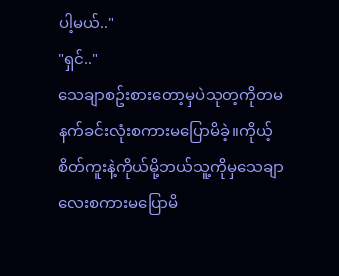ပါ့မယ်.."
"ရှင်.."
သေချာစဥ်းစားတော့မှပဲသုတ့ကိုတမနက်ခင်းလုံးစကားမပြောမိခဲ့။ကိုယ့်စိတ်ကူးနဲ့ကိုယ်မို့ဘယ်သူ့ကိုမှသေချာလေးစကားမပြောမိ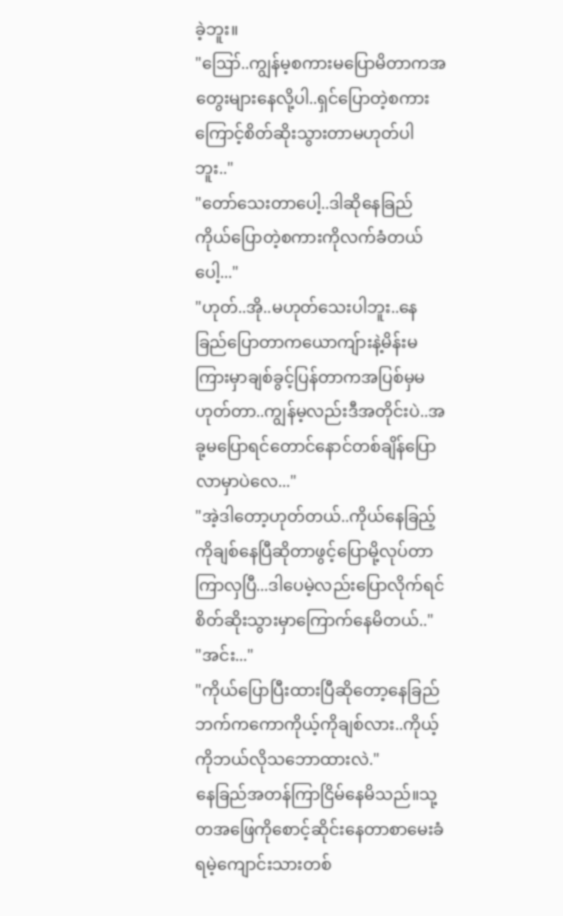ခဲ့ဘူး။
"ဪ..ကျွန်မ့စကားမပြောမိတာကအတွေးများနေလို့ပါ..ရှင်ပြောတဲ့စကားကြောင့်စိတ်ဆိုးသွားတာမဟုတ်ပါဘူး.."
"တော်သေးတာပေါ့..ဒါဆိုနေခြည်ကိုယ်ပြောတဲ့စကားကိုလက်ခံတယ်ပေါ့..."
"ဟုတ်..အို..မဟုတ်သေးပါဘူး..နေခြည်ပြောတာကယောကျ်ားနဲ့မိန်းမကြားမှာချစ်ခွင့်ပြန်တာကအပြစ်မှမဟုတ်တာ..ကျွန်မ့လည်းဒီအတိုင်းပဲ..အခု့မပြောရင်တောင်နောင်တစ်ချိန်ပြောလာမှာပဲလေ..."
"အဲ့ဒါတော့ဟုတ်တယ်..ကိုယ်နေခြည့်ကိုချစ်နေပြီဆိုတာဖွင့်ပြောမို့လုပ်တာကြာလှပြီ...ဒါပေမဲ့လည်းပြောလိုက်ရင်စိတ်ဆိုးသွားမှာကြောက်နေမိတယ်.."
"အင်း..."
"ကိုယ်ပြောပြီးထားပြီဆိုတော့နေခြည်ဘက်ကကောကိုယ့်ကိုချစ်လား..ကိုယ့်ကိုဘယ်လိုသဘောထားလဲ."
နေခြည်အတန်ကြာငြိမ်နေမိသည်။သု့တအဖြေကိုစောင့်ဆိုင်းနေတာစာမေးခံရမဲ့ကျောင်းသားတစ်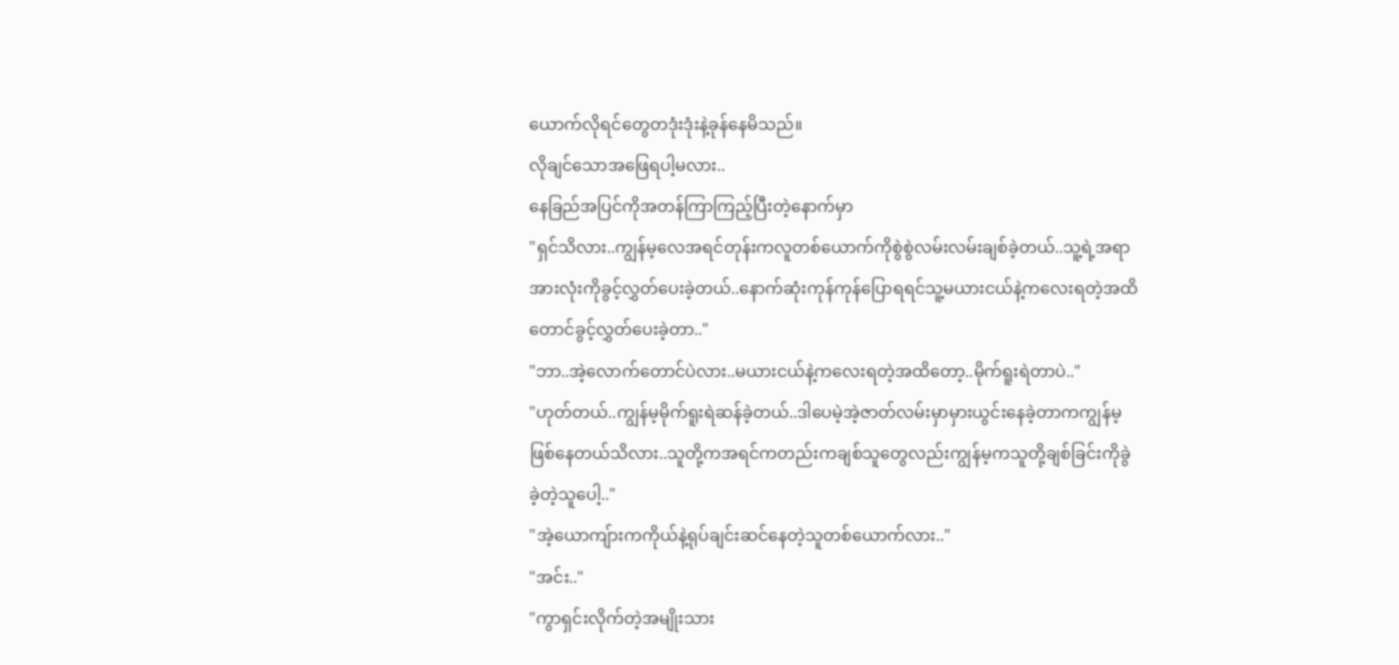ယောက်လိုရင်တွေတဒုံးဒုံးနဲ့ခုန်နေမိသည်။
လိုချင်သောအဖြေရပါ့မလား..
နေခြည်အပြင်ကိုအတန်ကြာကြည့်ပြီးတဲ့နောက်မှာ
"ရှင်သိလား..ကျွန်မ့လေအရင်တုန်းကလူတစ်ယောက်ကိုစွဲစွဲလမ်းလမ်းချစ်ခဲ့တယ်..သူ့ရဲ့အရာအားလုံးကိုခွင့်လွှတ်ပေးခဲ့တယ်..နောက်ဆုံးကုန်ကုန်ပြောရရင်သူ့မယားငယ်နဲ့ကလေးရတဲ့အထိတောင်ခွင့်လွှတ်ပေးခဲ့တာ.."
"ဘာ..အဲ့လောက်တောင်ပဲလား..မယားငယ်နဲ့ကလေးရတဲ့အထိတော့..မိုက်ရူးရဲတာပဲ.."
"ဟုတ်တယ်..ကျွန်မ့မိုက်ရူးရဲဆန်ခဲ့တယ်..ဒါပေမဲ့အဲ့ဇာတ်လမ်းမှာမှားယွင်းနေခဲ့တာကကျွန်မ့ဖြစ်နေတယ်သိလား..သူတို့ကအရင်ကတည်းကချစ်သူတွေလည်းကျွန်မ့ကသူတို့ချစ်ခြင်းကိုခွဲခဲ့တဲ့သူပေါ့.."
"အဲ့ယောကျ်ားကကိုယ်နဲ့ရုပ်ချင်းဆင်နေတဲ့သူတစ်ယောက်လား.."
"အင်း.."
"ကွာရှင်းလိုက်တဲ့အမျိုးသား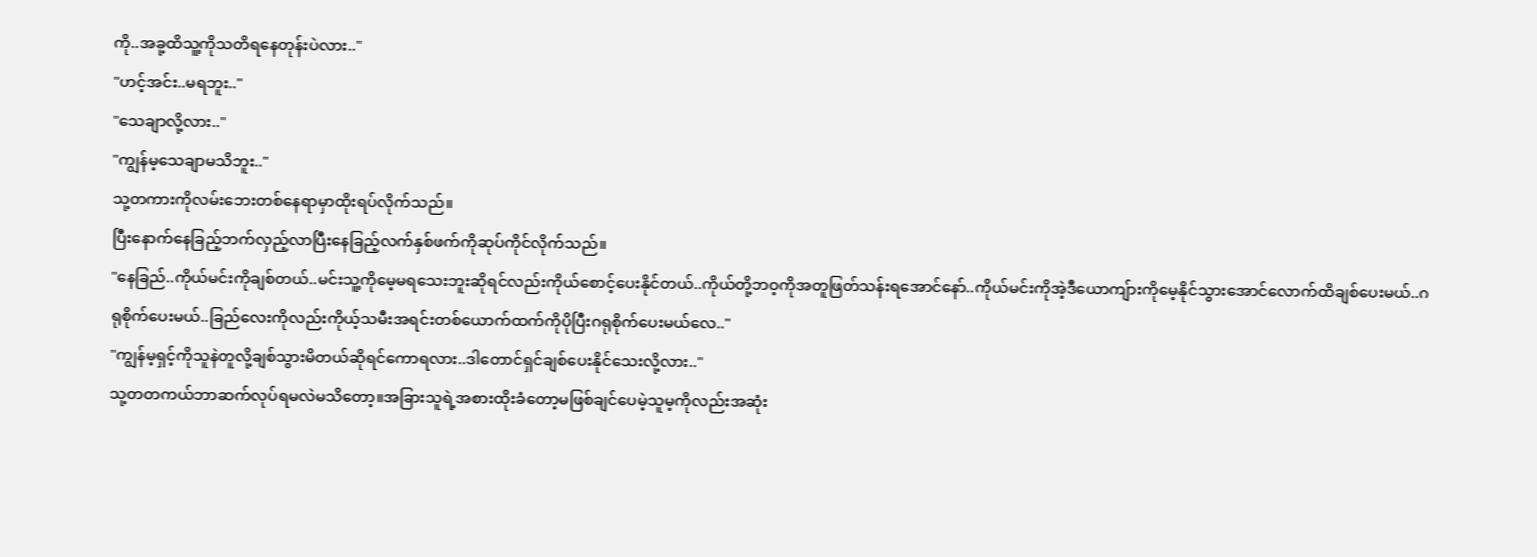ကို..အခု့ထိသူ့ကိုသတိရနေတုန်းပဲလား.."
"ဟင့်အင်း..မရဘူး.."
"သေချာလို့လား.."
"ကျွန်မ့သေချာမသိဘူး.."
သု့တကားကိုလမ်းဘေးတစ်နေရာမှာထိုးရပ်လိုက်သည်။
ပြီးနောက်နေခြည့်ဘက်လှည့်လာပြီးနေခြည့်လက်နှစ်ဖက်ကိုဆုပ်ကိုင်လိုက်သည်။
"နေခြည်..ကိုယ်မင်းကိုချစ်တယ်..မင်းသူ့ကိုမေ့မရသေးဘူးဆိုရင်လည်းကိုယ်စောင့်ပေးနိုင်တယ်..ကိုယ်တို့ဘဝ့ကိုအတူဖြတ်သန်းရအောင်နော်..ကိုယ်မင်းကိုအဲ့ဒီယောကျ်ားကိုမေ့နိုင်သွားအောင်လောက်ထိချစ်ပေးမယ်..ဂရုစိုက်ပေးမယ်..ခြည်လေးကိုလည်းကိုယ့်သမီးအရင်းတစ်ယောက်ထက်ကိုပိုပြီးဂရုစိုက်ပေးမယ်လေ.."
"ကျွန်မ့ရှင့်ကိုသူနဲတူလို့ချစ်သွားမိတယ်ဆိုရင်ကောရလား..ဒါတောင်ရှင်ချစ်ပေးနိုင်သေးလို့လား.."
သု့တတကယ်ဘာဆက်လုပ်ရမလဲမသိတော့။အခြားသူရဲ့အစားထိုးခံတော့မဖြစ်ချင်ပေမဲ့သူမ့ကိုလည်းအဆုံး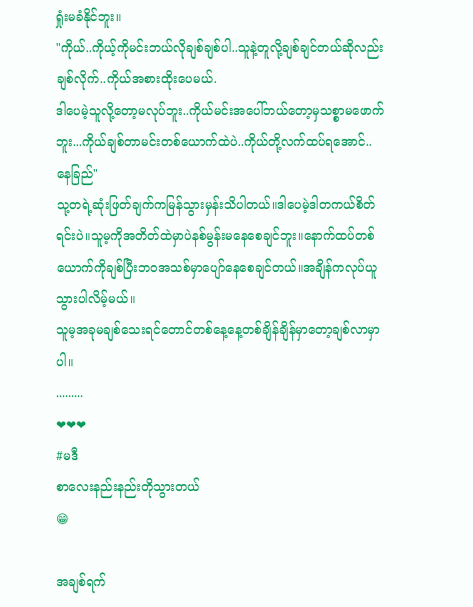ရှုံးမခံနိုင်ဘူး။
"ကိုယ်..ကိုယ့်ကိုမင်းဘယ်လိုချစ်ချစ်ပါ..သူနဲ့တူလို့ချစ်ချင်တယ်ဆိုလည်းချစ်လိုက်..ကိုယ်အစားထိုးပေမယ်.
ဒါပေမဲ့သူလို့တော့မလုပ်ဘူး..ကိုယ်မင်းအပေါ်ဘယ်တော့မှသစ္စာမဖောက်ဘူး...ကိုယ်ချစ်တာမင်းတစ်ယောက်ထဲပဲ..ကိုယ်တို့လက်ထပ်ရအောင်..နေခြည်"
သု့တရဲ့ဆုံးဖြတ်ချက်ကမြန်သွားမှန်းသိပါတယ်။ဒါပေမဲ့ဒါတကယ်စိတ်ရင်းပဲ။သူမ့ကိုအတိတ်ထဲမှာပဲနစ်မွန်းမနေစေချင်ဘူး။နောက်ထပ်တစ်ယောက်ကိုချစ်ပြီးဘဝအသစ်မှာပျော်နေစေချင်တယ်။အချိန်ကလုပ်ယူသွားပါလိမ့်မယ်။
သူမ့အခုမချစ်သေးရင်တောင်တစ်နေ့နေ့တစ်ချိန်ချိန်မှာတော့ချစ်လာမှာပါ။
.........
❤❤❤
#မဒီ
စာလေးနည်းနည်းတိုသွားတယ်
😁

အချစ်ရက်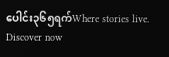ပေါင်း၃၆၅ရက်Where stories live. Discover now